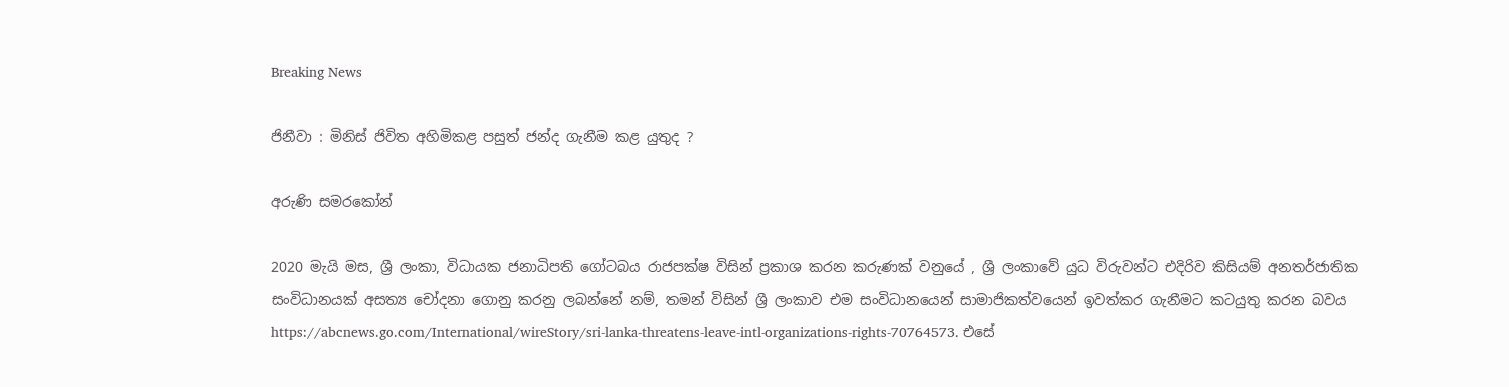Breaking News

ජිනීවා : මිනිස් ජිවිත අහිමිකළ පසුත් ජන්ද ගැනීම කළ යුතුද ?

අරුණි සමරකෝන්

2020 මැයි මස, ශ්‍රී ලංකා, විධායක ජනාධිපති ගෝටබය රාජපක්ෂ විසින් ප්‍රකාශ කරන කරුණක් වනුයේ , ශ්‍රී ලංකාවේ යුධ විරුවන්ට එදිරිව කිසියම් අනතර්ජාතික සංවිධානයක් අසත්‍ය චෝදනා ගොනු කරනු ලබන්නේ නම්, තමන් විසින් ශ්‍රී ලංකාව එම සංවිධානයෙන් සාමාජිකත්වයෙන් ඉවත්කර ගැනීමට කටයුතු කරන බවය https://abcnews.go.com/International/wireStory/sri-lanka-threatens-leave-intl-organizations-rights-70764573. එසේ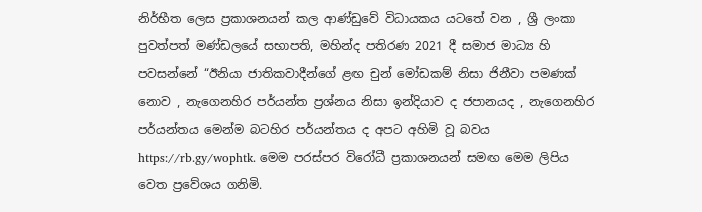නිර්භීත ලෙස ප්‍රකාශනයන් කල ආණ්ඩුවේ විධායකය යටතේ වන , ශ්‍රී ලංකා පුවත්පත් මණ්ඩලයේ සභාපති, මහින්ද පතිරණ 2021 දී සමාජ මාධ්‍ය හි පවසන්නේ “ඊනියා ජාතිකවාදීන්ගේ ළඟ චුන් මෝඩකම් නිසා ජිනීවා පමණක් නොව , නැගෙනහිර පර්යන්ත ප්‍රශ්නය නිසා ඉන්දියාව ද ජපානයද , නැගෙනහිර පර්යන්තය මෙන්ම බටහිර පර්යන්තය ද අපට අහිමි වූ බවය https://rb.gy/wophtk. මෙම පරස්පර විරෝධී ප්‍රකාශනයන් සමඟ මෙම ලිපිය වෙත ප්‍රවේශය ගනිමි.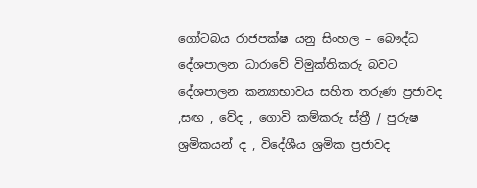ගෝටබය රාජපක්ෂ යනු සිංහල – බෞද්ධ දේශපාලන ධාරාවේ විමුක්තිකරු බවට දේශපාලන කන්‍යාභාවය සහිත තරුණ ප්‍රජාවද ,සඟ , වේද , ගොවි කම්කරු ස්ත්‍රී / පුරුෂ ශ්‍රමිකයන් ද , විදේශීය ශ්‍රමික ප්‍රජාවද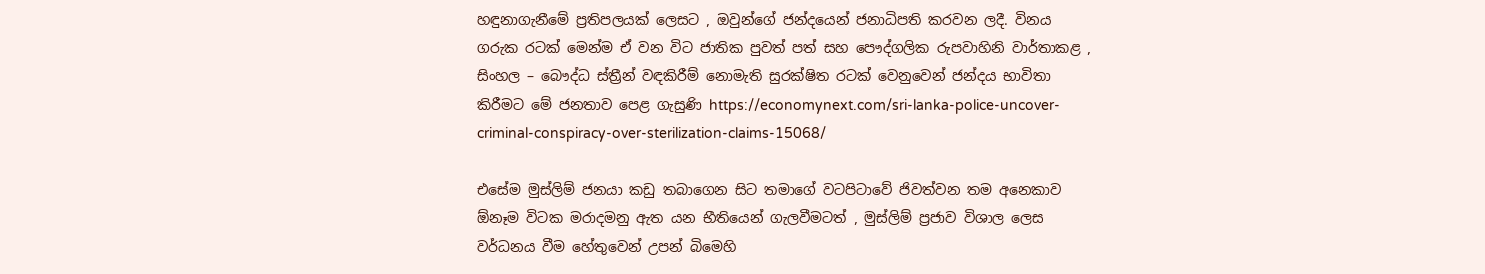හඳුනාගැනීමේ ප්‍රතිපලයක් ලෙසට , ඔවුන්ගේ ජන්දයෙන් ජනාධිපති කරවන ලදී. විනය ගරුක රටක් මෙන්ම ඒ වන විට ජාතික පුවත් පත් සහ පෞද්ගලික රුපවාහිනි වාර්තාකළ , සිංහල – බෞද්ධ ස්ත්‍රීන් වඳකිරීම් නොමැති සුරක්ෂිත රටක් වෙනුවෙන් ජන්දය භාවිතා කිරීමට මේ ජනතාව පෙළ ගැසුණි https://economynext.com/sri-lanka-police-uncover-criminal-conspiracy-over-sterilization-claims-15068/

එසේම මුස්ලිම් ජනයා කඩු තබාගෙන සිට තමාගේ වටපිටාවේ ජිවත්වන තම අනෙකාව ඕනෑම විටක මරාදමනු ඇත යන භීතියෙන් ගැලවීමටත් , මුස්ලිම් ප්‍රජාව විශාල ලෙස වර්ධනය වීම හේතුවෙන් උපන් බිමෙහි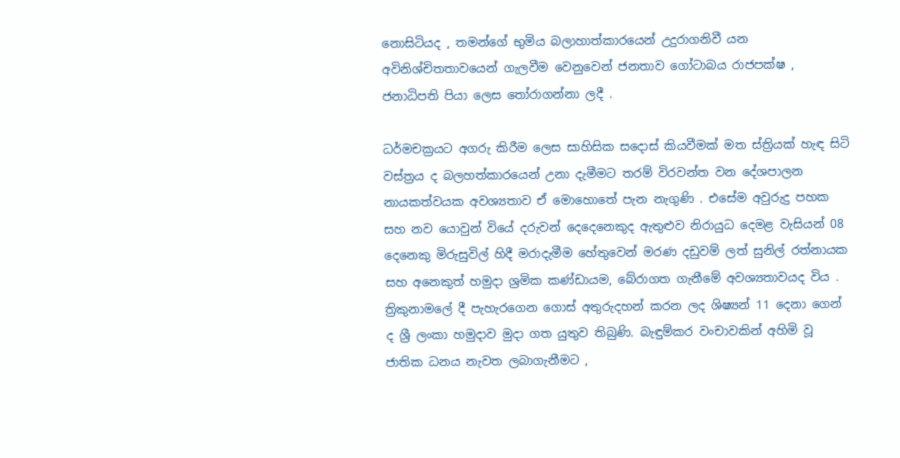නොසිටියද , තමන්ගේ භුමිය බලාහාත්කාරයෙන් උදුරාගනිවී යන අවිනිශ්චිතතාවයෙන් ගැලවීම වෙනුවෙන් ජනතාව ගෝටාබය රාජපක්ෂ , ජනාධිපති පියා ලෙස තෝරාගන්නා ලදී .

ධර්මචක්‍රයට අගරු කිරීම ලෙස සාහිසික සදොස් කියවීමක් මත ස්ත්‍රියක් හැඳ සිටි වස්ත්‍රය ද බලහත්කාරයෙන් උනා දැමීමට තරම් විරවන්ත වන දේශපාලන නායකත්වයක අවශ්‍යතාව ඒ මොහොතේ පැන නැගුණි . එසේම අවුරුදු පහක සහ නව යොවුන් වියේ දරුවන් දෙදෙනෙකුද ඇතුළුව නිරායුධ දෙමළ වැසියන් 08 දෙනෙකු මිරුසුවිල් හිදී මරාදැමීම හේතුවෙන් මරණ දඩුවම් ලත් සුනිල් රත්නායක සහ අනෙකුත් හමුදා ශ්‍රමික කණ්ඩායම, බේරාගත ගැනීමේ අවශ්‍යතාවයද විය . ත්‍රිකුනාමලේ දී පැහැරගෙන ගොස් අතුරුදහන් කරන ලද ශිෂ්‍යන් 11 දෙනා ගෙන් ද ශ්‍රී ලංකා හමුදාව මුදා ගත යුතුව තිබුණි. බැඳුම්කර වංචාවකින් අහිමි වූ ජාතික ධනය නැවත ලබාගැනීමට ,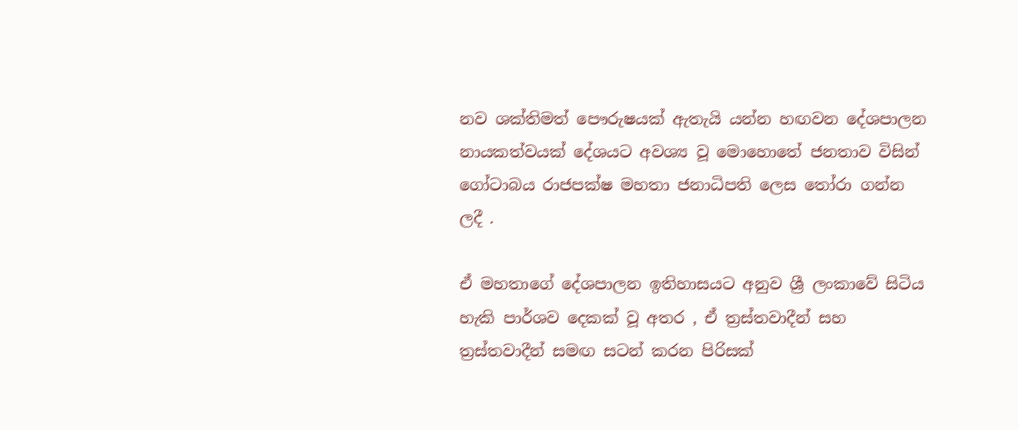නව ශක්තිමත් පෞරුෂයක් ඇතැයි යන්න හඟවන දේශපාලන නායකත්වයක් දේශයට අවශ්‍ය වූ මොහොතේ ජනතාව විසින් ගෝටාබය රාජපක්ෂ මහතා ජනාධිපති ලෙස තෝරා ගන්න ලදී .

ඒ මහතාගේ දේශපාලන ඉතිහාසයට අනුව ශ්‍රී ලංකාවේ සිටිය හැකි පාර්ශව දෙකක් වූ අතර , ඒ ත්‍රස්තවාදීන් සහ ත්‍රස්තවාදීන් සමඟ සටන් කරන පිරිසක්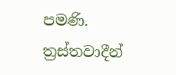පමණි. ත්‍රස්තවාදීන්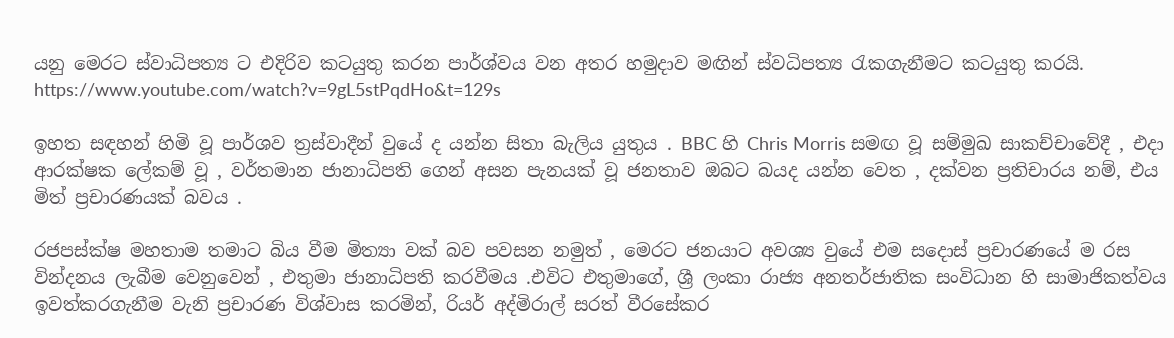යනු මෙරට ස්වාධිපත්‍ය ට එදිරිව කටයුතු කරන පාර්ශ්වය වන අතර හමුදාව මඟින් ස්වධිපත්‍ය රැකගැනීමට කටයුතු කරයි. https://www.youtube.com/watch?v=9gL5stPqdHo&t=129s

ඉහත සඳහන් හිමි වූ පාර්ශව ත්‍රස්වාදීන් වුයේ ද යන්න සිතා බැලිය යුතුය . BBC හි Chris Morris සමඟ වූ සම්මුඛ සාකච්චාවේදී , එදා ආරක්ෂක ලේකම් වූ , වර්තමාන ජානාධිපති ගෙන් අසන පැනයක් වූ ජනතාව ඔබට බයද යන්න වෙත , දක්වන ප්‍රතිචාරය නම්, එය මිත්‍ ප්‍රචාරණයක් බවය .

රජපස්ක්ෂ මහතාම තමාට බිය වීම මිත්‍යා වක් බව පවසන නමුත් , මෙරට ජනයාට අවශ්‍ය වුයේ එම සදොස් ප්‍රචාරණයේ ම රස වින්දනය ලැබීම වෙනුවෙන් , එතුමා ජානාධිපති කරවීමය .එවිට එතුමාගේ, ශ්‍රී ලංකා රාජ්‍ය අනතර්ජාතික සංවිධාන හි සාමාජිකත්වය ඉවත්කරගැනීම වැනි ප්‍රචාරණ විශ්වාස කරමින්, රියර් අද්මිරාල් සරත් වීරසේකර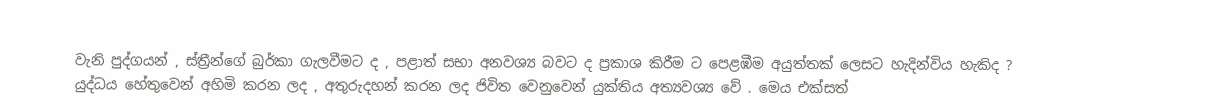වැනි පුද්ගයන් , ස්ත්‍රීන්ගේ බුර්කා ගැලවීමට ද , පළාත් සභා අනවශ්‍ය බවට ද ප්‍රකාශ කිරීම ට පෙළඹීම අයුත්තක් ලෙසට හැදින්විය හැකිද ?
යුද්ධය හේතුවෙන් අහිමි කරන ලද , අතුරුදහන් කරන ලද ජිවිත වෙනුවෙන් යුක්තිය අත්‍යවශ්‍ය වේ . මෙය එක්සත්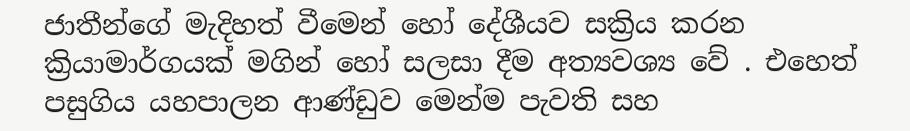ජාතීන්ගේ මැදිහත් වීමෙන් හෝ දේශීයව සක්‍රිය කරන ක්‍රියාමාර්ගයක් මගින් හෝ සලසා දීම අත්‍යවශ්‍ය වේ . එහෙත් පසුගිය යහපාලන ආණ්ඩුව මෙන්ම පැවති සහ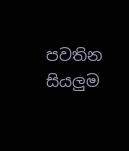පවතින සියලුම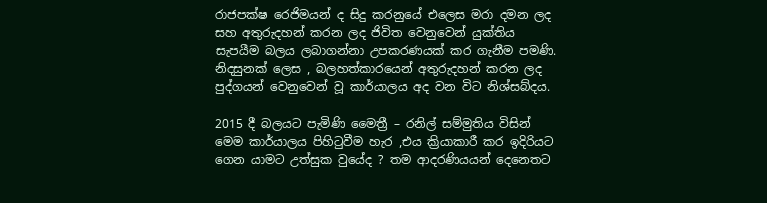රාජපක්ෂ රෙජිමයන් ද සිදු කරනුයේ එලෙස මරා දමන ලද සහ අතුරුදහන් කරන ලද ජිවිත වෙනුවෙන් යුක්තිය සැපයීම බලය ලබාගන්නා උපකරණයක් කර ගැනීම පමණි. නිදසුනක් ලෙස , බලහත්කාරයෙන් අතුරුදහන් කරන ලද පුද්ගයන් වෙනුවෙන් වූ කාර්යාලය අද වන විට නිශ්සබ්දය.

2015 දී බලයට පැමිණි මෛත්‍රී – රනිල් සම්මුතිය විසින් මෙම කාර්යාලය පිහිටුවීම හැර ,එය ක්‍රියාකාරී කර ඉදිරියට ගෙන යාමට උත්සුක වුයේද ? තම ආදරණියයන් දෙනෙතට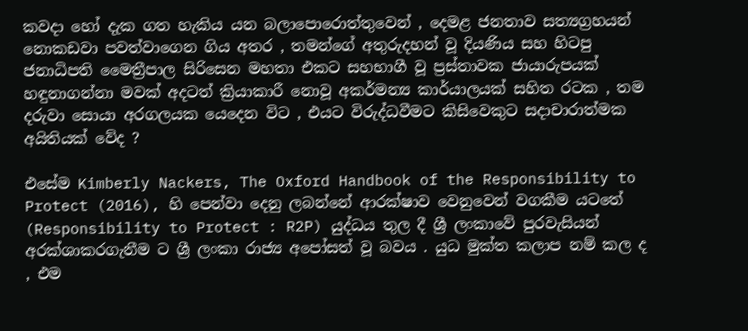කවදා හෝ දැක ගත හැකිය යන බලාපොරොත්තුවෙන් , දෙමළ ජනතාව සත්‍යග්‍රහයන් නොකඩවා පවත්වාගෙන ගිය අතර , තමන්ගේ අතුරුදහන් වූ දියණිය සහ හිටපු ජනාධිපති මෛත්‍රීපාල සිරිසෙන මහතා එකට සහභාගී වූ ප්‍රස්තාවක ජායාරුපයක් හඳුනාගන්නා මවක් අදටත් ක්‍රියාකාරී නොවූ අකර්මන්‍ය කාර්යාලයක් සහිත රටක , තම දරුවා සොයා අරගලයක යෙදෙන විට , එයට විරුද්ධවීමට කිසිවෙකුට සදාචාරාත්මක අයිතියක් වේද ?

එසේම Kimberly Nackers, The Oxford Handbook of the Responsibility to Protect (2016), හි පෙන්වා දෙනු ලබන්නේ ආරක්ෂාව වෙනුවෙන් වගකීම යටතේ (Responsibility to Protect : R2P) යුද්ධය තුල දී ශ්‍රී ලංකාවේ පුරවැසියන් අරක්ශාකරගැනීම ට ශ්‍රී ලංකා රාජ්‍ය අපෝසත් වූ බවය . යුධ මුක්ත කලාප නම් කල ද , එම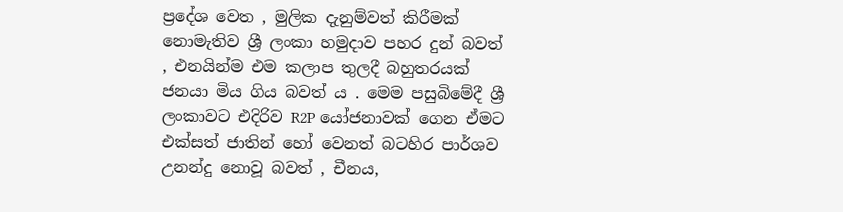ප්‍රදේශ වෙත , මුලික දැනුම්වත් කිරීමක් නොමැතිව ශ්‍රී ලංකා හමුදාව පහර දුන් බවත් , එනයින්ම එම කලාප තුලදී බහුතරයක් ජනයා මිය ගිය බවත් ය . මෙම පසුබිමේදී ශ්‍රී ලංකාවට එදිරිව R2P යෝජනාවක් ගෙන ඒමට එක්සත් ජාතින් හෝ වෙනත් බටහිර පාර්ශව උනන්දු නොවූ බවත් , චීනය,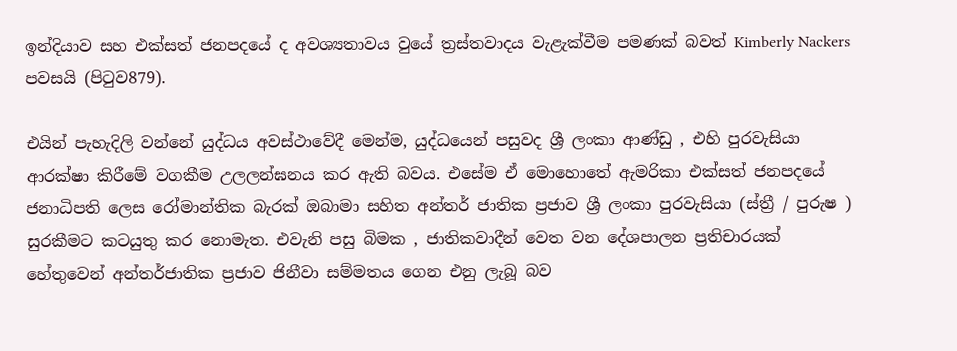ඉන්දියාව සහ එක්සත් ජනපදයේ ද අවශ්‍යතාවය වුයේ ත්‍රස්තවාදය වැළැක්වීම පමණක් බවත් Kimberly Nackers පවසයි (පිටුව879).

එයින් පැහැදිලි වන්නේ යුද්ධය අවස්ථාවේදී මෙන්ම, යුද්ධයෙන් පසුවද ශ්‍රී ලංකා ආණ්ඩු , එහි පුරවැසියා ආරක්ෂා කිරීමේ වගකීම උලලන්ඝනය කර ඇති බවය. එසේම ඒ මොහොතේ ඇමරිකා එක්සත් ජනපදයේ ජනාධිපති ලෙස රෝමාන්තික බැරක් ඔබාමා සහිත අන්තර් ජාතික ප්‍රජාව ශ්‍රී ලංකා පුරවැසියා (ස්ත්‍රී / පුරුෂ ) සුරකීමට කටයුතු කර නොමැත. එවැනි පසු බිමක , ජාතිකවාදීන් වෙත වන දේශපාලන ප්‍රතිචාරයක් හේතුවෙන් අන්තර්ජාතික ප්‍රජාව ජිනීවා සම්මතය ගෙන එනු ලැබූ බව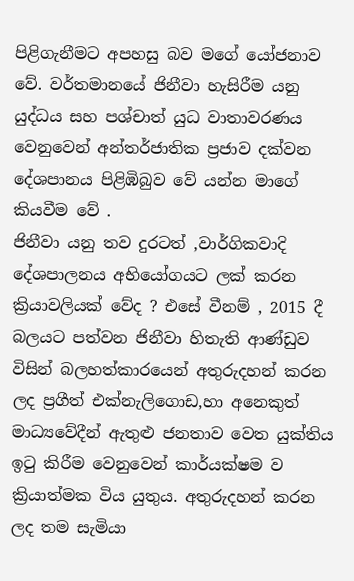පිළිගැනීමට අපහසු බව මගේ යෝජනාව වේ. වර්තමානයේ ජිනීවා හැසිරීම යනු යුද්ධය සහ පශ්චාත් යුධ වාතාවරණය වෙනුවෙන් අන්තර්ජාතික ප්‍රජාව දක්වන දේශපානය පිළිඹිබුව වේ යන්න මාගේ කියවීම වේ .
ජිනීවා යනු තව දුරටත් ,වාර්ගිකවාදි දේශපාලනය අභියෝගයට ලක් කරන ක්‍රියාවලියක් වේද ? එසේ වීනම් , 2015 දී බලයට පත්වන ජිනීවා හිතැති ආණ්ඩුව විසින් බලහත්කාරයෙන් අතුරුදහන් කරන ලද ප්‍රගීත් එක්නැලිගොඩ,හා අනෙකුත් මාධ්‍යවේදීන් ඇතුළු ජනතාව වෙත යුක්තිය ඉටු කිරීම වෙනුවෙන් කාර්යක්ෂම ව ක්‍රියාත්මක විය යුතුය. අතුරුදහන් කරන ලද තම සැමියා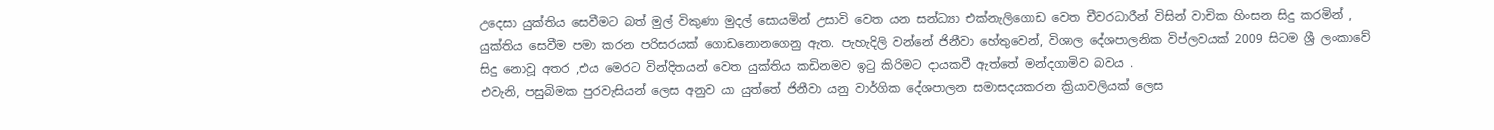උදෙසා යුක්තිය සෙවීමට බත් මුල් විකුණා මුදල් සොයමින් උසාවි වෙත යන සන්ධ්‍යා එක්නැලිගොඩ වෙත චීවරධාරීන් විසින් වාචික හිංසන සිදු කරමින් , යුක්තිය සෙවීම පමා කරන පරිසරයක් ගොඩනොනගෙනු ඇත. පැහැදිලි වන්නේ ජිනීවා හේතුවෙන්, විශාල දේශපාලනික විප්ලවයක් 2009 සිටම ශ්‍රී ලංකාවේ සිදු නොවූ අතර ,එය මෙරට වින්දිතයන් වෙත යුක්තිය කඩිනමව ඉටු කිරිමට දායකවී ඇත්තේ මන්දගාමිව බවය .
එවැනි, පසුබිමක පුරවැසියන් ලෙස අනුව යා යුත්තේ ජිනීවා යනු වාර්ගික දේශපාලන සමාසදයකරන ක්‍රියාවලියක් ලෙස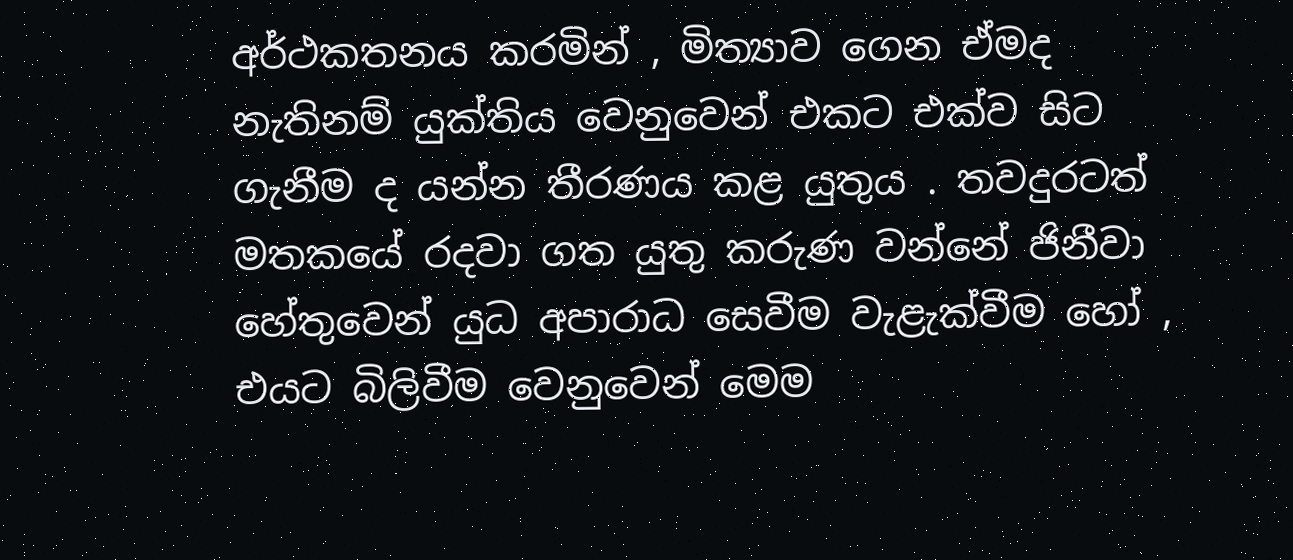අර්ථකතනය කරමින් , මිත්‍යාව ගෙන ඒමද නැතිනම් යුක්තිය වෙනුවෙන් එකට එක්ව සිට ගැනීම ද යන්න තීරණය කළ යුතුය . තවදුරටත් මතකයේ රදවා ගත යුතු කරුණ වන්නේ ජිනීවා හේතුවෙන් යුධ අපාරාධ සෙවීම වැළැක්වීම හෝ , එයට බිලිවීම වෙනුවෙන් මෙම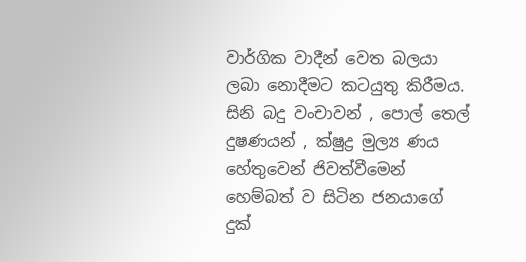වාර්ගික වාදීන් වෙත බලයා ලබා නොදීමට කටයුතු කිරීමය. සිනි බදු වංචාවන් , පොල් තෙල් දුෂණයන් , ක්ෂුද්‍ර මුල්‍ය ණය හේතුවෙන් ජිවත්වීමෙන් හෙම්බත් ව සිටින ජනයාගේ දුක්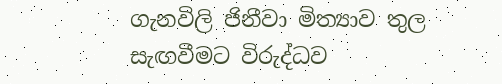ගැනවිලි ජිනීවා මිත්‍යාව තුල සැඟවීමට විරුද්ධව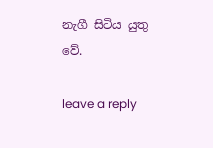නැගී සිටිය යුතු වේ.

leave a reply